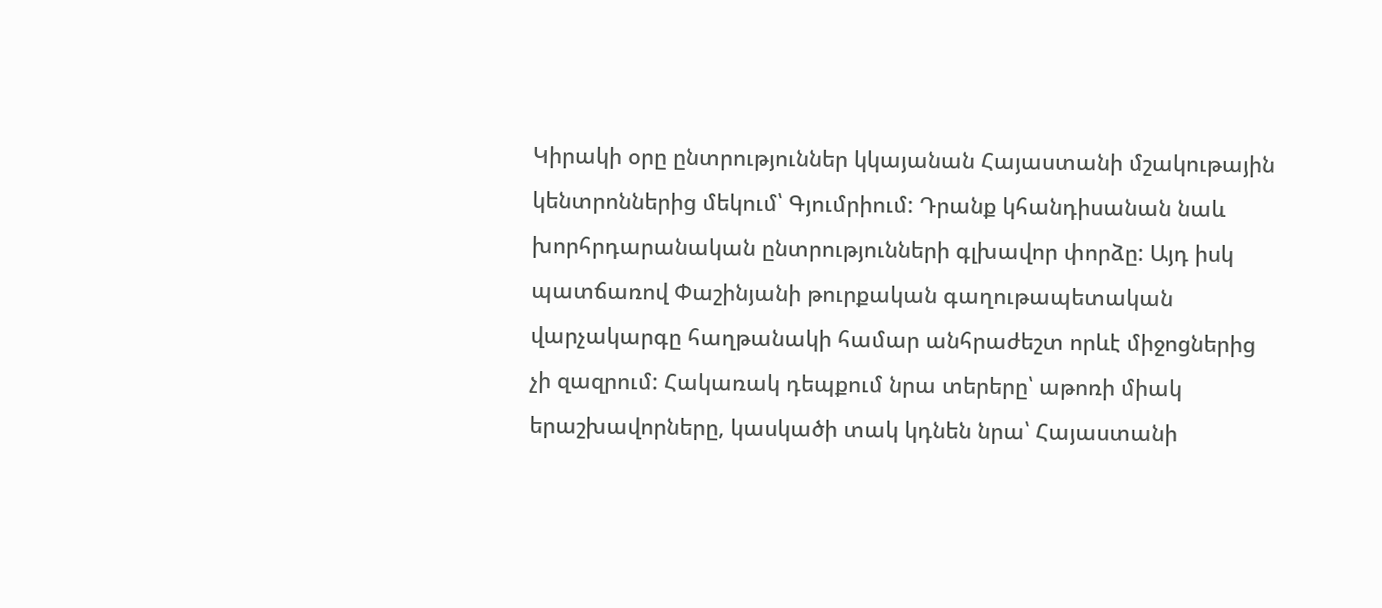Կիրակի օրը ընտրություններ կկայանան Հայաստանի մշակութային կենտրոններից մեկում՝ Գյումրիում: Դրանք կհանդիսանան նաև խորհրդարանական ընտրությունների գլխավոր փորձը: Այդ իսկ պատճառով Փաշինյանի թուրքական գաղութապետական վարչակարգը հաղթանակի համար անհրաժեշտ որևէ միջոցներից չի զազրում: Հակառակ դեպքում նրա տերերը՝ աթոռի միակ երաշխավորները, կասկածի տակ կդնեն նրա՝ Հայաստանի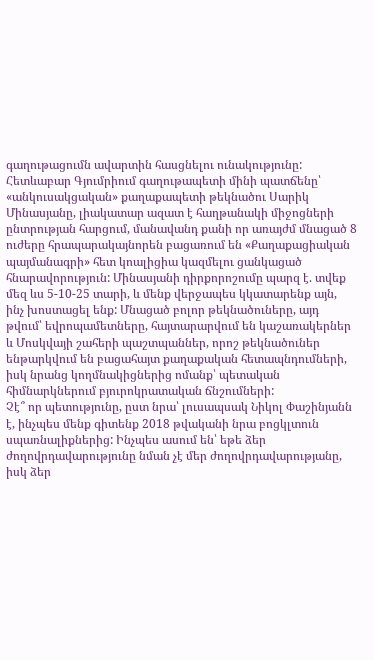գաղութացումն ավարտին հասցնելու ունակությունը:
Հետևաբար Գյումրիում գաղութապետի մինի պատճենը՝ «անկուսակցական» քաղաքապետի թեկնածու Սարիկ Մինասյանը, լիակատար ազատ է հաղթանակի միջոցների ընտրության հարցում, մանավանդ քանի որ առայժմ մնացած 8 ուժերը հրապարակայնորեն բացառում են «Քաղաքացիական պայմանագրի» հետ կոալիցիա կազմելու ցանկացած հնարավորություն: Մինասյանի դիրքորոշումը պարզ է. տվեք մեզ ևս 5-10-25 տարի, և մենք վերջապես կկատարենք այն, ինչ խոստացել ենք: Մնացած բոլոր թեկնածուները, այդ թվում՝ եվրոպամետները, հայտարարվում են կաշառակերներ և Մոսկվայի շահերի պաշտպաններ, որոշ թեկնածուներ ենթարկվում են բացահայտ քաղաքական հետապնդումների, իսկ նրանց կողմնակիցներից ոմանք՝ պետական հիմնարկներում բյուրոկրատական ճնշումների:
Չէ՞ որ պետությունը, ըստ նրա՝ լուսապսակ Նիկոլ Փաշինյանն է, ինչպես մենք գիտենք 2018 թվականի նրա բոցկլտուն սպառնալիքներից: Ինչպես ասում են՝ եթե ձեր ժողովրդավարությունը նման չէ մեր ժողովրդավարությանը, իսկ ձեր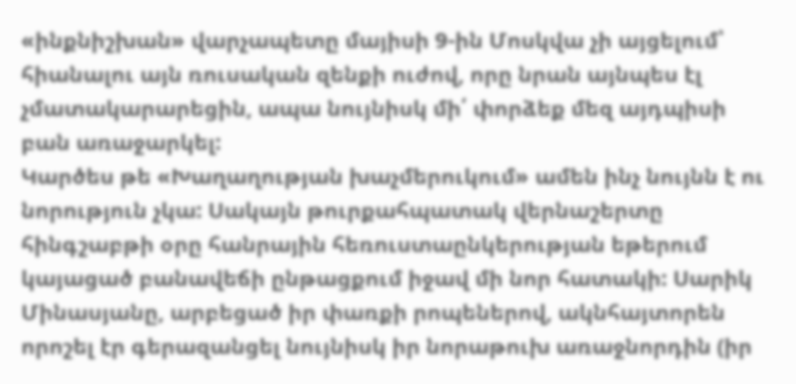«ինքնիշխան» վարչապետը մայիսի 9-ին Մոսկվա չի այցելում՝ հիանալու այն ռուսական զենքի ուժով, որը նրան այնպես էլ չմատակարարեցին, ապա նույնիսկ մի՛ փորձեք մեզ այդպիսի բան առաջարկել:
Կարծես թե «Խաղաղության խաչմերուկում» ամեն ինչ նույնն է ու նորություն չկա: Սակայն թուրքահպատակ վերնաշերտը հինգշաբթի օրը հանրային հեռուստաընկերության եթերում կայացած բանավեճի ընթացքում իջավ մի նոր հատակի: Սարիկ Մինասյանը, արբեցած իր փառքի րոպեներով, ակնհայտորեն որոշել էր գերազանցել նույնիսկ իր նորաթուխ առաջնորդին (իր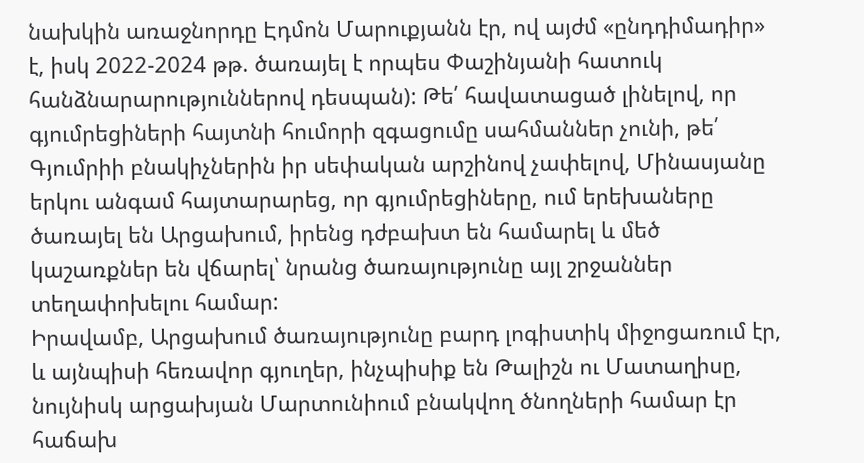նախկին առաջնորդը Էդմոն Մարուքյանն էր, ով այժմ «ընդդիմադիր» է, իսկ 2022-2024 թթ. ծառայել է որպես Փաշինյանի հատուկ հանձնարարություններով դեսպան): Թե՛ հավատացած լինելով, որ գյումրեցիների հայտնի հումորի զգացումը սահմաններ չունի, թե՛ Գյումրիի բնակիչներին իր սեփական արշինով չափելով, Մինասյանը երկու անգամ հայտարարեց, որ գյումրեցիները, ում երեխաները ծառայել են Արցախում, իրենց դժբախտ են համարել և մեծ կաշառքներ են վճարել՝ նրանց ծառայությունը այլ շրջաններ տեղափոխելու համար:
Իրավամբ, Արցախում ծառայությունը բարդ լոգիստիկ միջոցառում էր, և այնպիսի հեռավոր գյուղեր, ինչպիսիք են Թալիշն ու Մատաղիսը, նույնիսկ արցախյան Մարտունիում բնակվող ծնողների համար էր հաճախ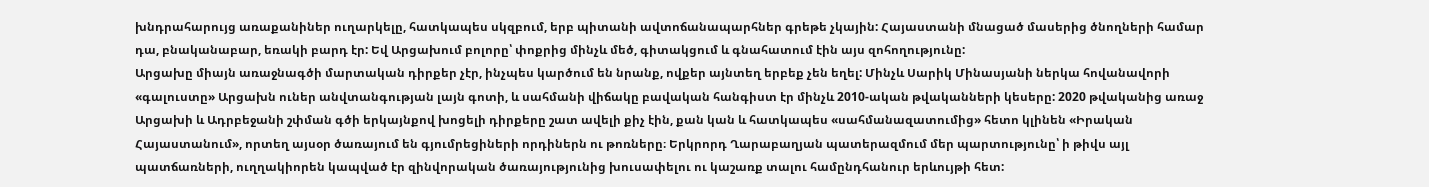խնդրահարույց առաքանիներ ուղարկելը, հատկապես սկզբում, երբ պիտանի ավտոճանապարհներ գրեթե չկային: Հայաստանի մնացած մասերից ծնողների համար դա, բնականաբար, եռակի բարդ էր: Եվ Արցախում բոլորը՝ փոքրից մինչև մեծ, գիտակցում և գնահատում էին այս զոհողությունը:
Արցախը միայն առաջնագծի մարտական դիրքեր չէր, ինչպես կարծում են նրանք, ովքեր այնտեղ երբեք չեն եղել: Մինչև Սարիկ Մինասյանի ներկա հովանավորի «գալուստը» Արցախն ուներ անվտանգության լայն գոտի, և սահմանի վիճակը բավական հանգիստ էր մինչև 2010-ական թվականների կեսերը: 2020 թվականից առաջ Արցախի և Ադրբեջանի շփման գծի երկայնքով խոցելի դիրքերը շատ ավելի քիչ էին, քան կան և հատկապես «սահմանազատումից» հետո կլինեն «Իրական Հայաստանում», որտեղ այսօր ծառայում են գյումրեցիների որդիներն ու թոռները։ Երկրորդ Ղարաբաղյան պատերազմում մեր պարտությունը՝ ի թիվս այլ պատճառների, ուղղակիորեն կապված էր զինվորական ծառայությունից խուսափելու ու կաշառք տալու համընդհանուր երևույթի հետ: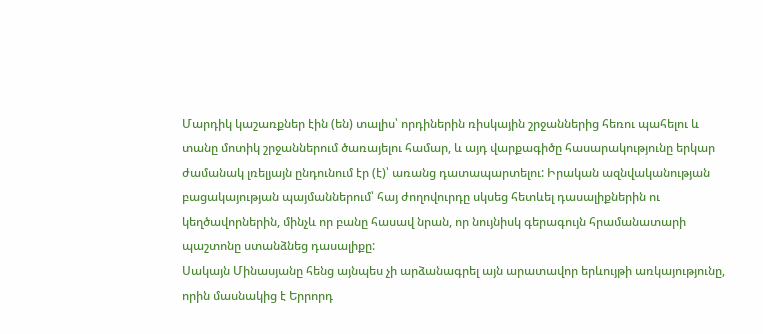Մարդիկ կաշառքներ էին (են) տալիս՝ որդիներին ռիսկային շրջաններից հեռու պահելու և տանը մոտիկ շրջաններում ծառայելու համար, և այդ վարքագիծը հասարակությունը երկար ժամանակ լռելյայն ընդունում էր (է)՝ առանց դատապարտելու: Իրական ազնվականության բացակայության պայմաններում՝ հայ ժողովուրդը սկսեց հետևել դասալիքներին ու կեղծավորներին, մինչև որ բանը հասավ նրան, որ նույնիսկ գերագույն հրամանատարի պաշտոնը ստանձնեց դասալիքը:
Սակայն Մինասյանը հենց այնպես չի արձանագրել այն արատավոր երևույթի առկայությունը, որին մասնակից է Երրորդ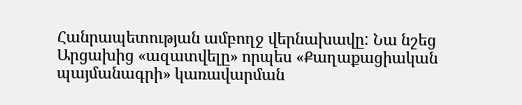Հանրապետության ամբողջ վերնախավը: Նա նշեց Արցախից «ազատվելը» որպես «Քաղաքացիական պայմանագրի» կառավարման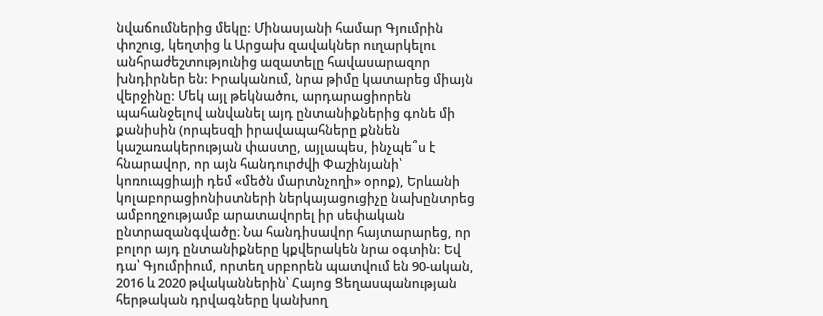նվաճումներից մեկը: Մինասյանի համար Գյումրին փոշուց, կեղտից և Արցախ զավակներ ուղարկելու անհրաժեշտությունից ազատելը հավասարազոր խնդիրներ են: Իրականում, նրա թիմը կատարեց միայն վերջինը: Մեկ այլ թեկնածու, արդարացիորեն պահանջելով անվանել այդ ընտանիքներից գոնե մի քանիսին (որպեսզի իրավապահները քննեն կաշառակերության փաստը, այլապես, ինչպե՞ս է հնարավոր, որ այն հանդուրժվի Փաշինյանի՝ կոռուպցիայի դեմ «մեծն մարտնչողի» օրոք), Երևանի կոլաբորացիոնիստների ներկայացուցիչը նախընտրեց ամբողջությամբ արատավորել իր սեփական ընտրազանգվածը։ Նա հանդիսավոր հայտարարեց, որ բոլոր այդ ընտանիքները կքվերակեն նրա օգտին: Եվ դա՝ Գյումրիում, որտեղ սրբորեն պատվում են 90-ական, 2016 և 2020 թվականներին՝ Հայոց Ցեղասպանության հերթական դրվագները կանխող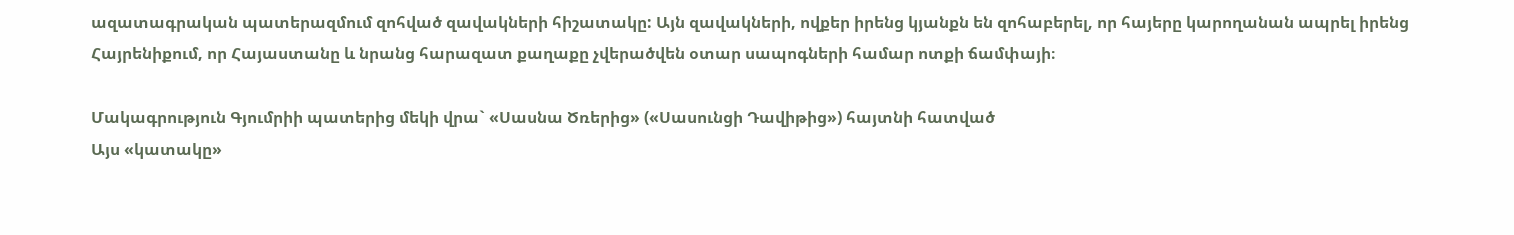ազատագրական պատերազմում զոհված զավակների հիշատակը: Այն զավակների, ովքեր իրենց կյանքն են զոհաբերել, որ հայերը կարողանան ապրել իրենց Հայրենիքում, որ Հայաստանը և նրանց հարազատ քաղաքը չվերածվեն օտար սապոգների համար ոտքի ճամփայի։

Մակագրություն Գյումրիի պատերից մեկի վրա` «Սասնա Ծռերից» («Սասունցի Դավիթից») հայտնի հատված
Այս «կատակը»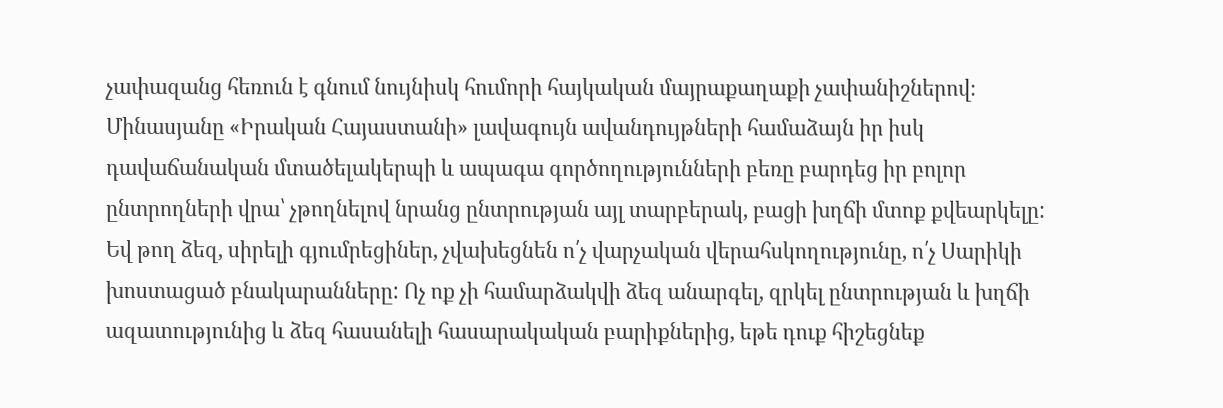չափազանց հեռուն է գնում նույնիսկ հումորի հայկական մայրաքաղաքի չափանիշներով։ Մինասյանը «Իրական Հայաստանի» լավագույն ավանդույթների համաձայն իր իսկ դավաճանական մտածելակերպի և ապագա գործողությունների բեռը բարդեց իր բոլոր ընտրողների վրա՝ չթողնելով նրանց ընտրության այլ տարբերակ, բացի խղճի մտոք քվեարկելը: Եվ թող ձեզ, սիրելի գյումրեցիներ, չվախեցնեն ո՛չ վարչական վերահսկողությունը, ո՛չ Սարիկի խոստացած բնակարանները: Ոչ ոք չի համարձակվի ձեզ անարգել, զրկել ընտրության և խղճի ազատությունից և ձեզ հասանելի հասարակական բարիքներից, եթե դուք հիշեցնեք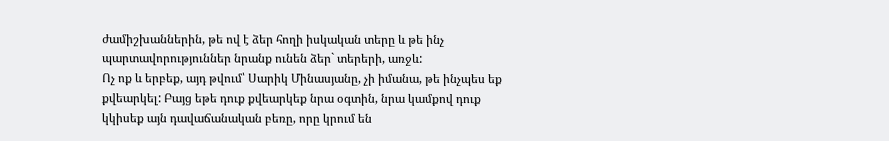ժամիշխաններին, թե ով է ձեր հողի իսկական տերը և թե ինչ պարտավորություններ նրանք ունեն ձեր` տերերի, առջև:
Ոչ ոք և երբեք, այդ թվում՝ Սարիկ Մինասյանը, չի իմանա, թե ինչպես եք քվեարկել: Բայց եթե դուք քվեարկեք նրա օգտին, նրա կամքով դուք կկիսեք այն դավաճանական բեռը, որը կրում են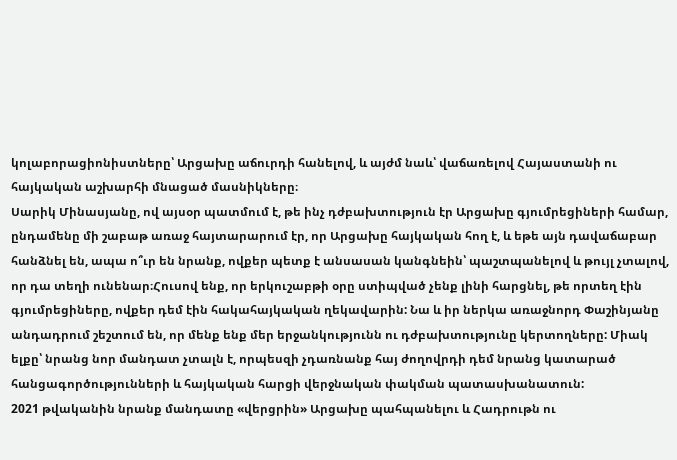կոլաբորացիոնիստները՝ Արցախը աճուրդի հանելով, և այժմ նաև՝ վաճառելով Հայաստանի ու հայկական աշխարհի մնացած մասնիկները։
Սարիկ Մինասյանը, ով այսօր պատմում է, թե ինչ դժբախտություն էր Արցախը գյումրեցիների համար, ընդամենը մի շաբաթ առաջ հայտարարում էր, որ Արցախը հայկական հող է, և եթե այն դավաճաբար հանձնել են, ապա ո՞ւր են նրանք, ովքեր պետք է անսասան կանգնեին՝ պաշտպանելով և թույլ չտալով, որ դա տեղի ունենար։Հուսով ենք, որ երկուշաբթի օրը ստիպված չենք լինի հարցնել, թե որտեղ էին գյումրեցիները, ովքեր դեմ էին հակահայկական ղեկավարին: Նա և իր ներկա առաջնորդ Փաշինյանը անդադրում շեշտում են, որ մենք ենք մեր երջանկությունն ու դժբախտությունը կերտողները: Միակ ելքը՝ նրանց նոր մանդատ չտալն է, որպեսզի չդառնանք հայ ժողովրդի դեմ նրանց կատարած հանցագործությունների և հայկական հարցի վերջնական փակման պատասխանատուն:
2021 թվականին նրանք մանդատը «վերցրին» Արցախը պահպանելու և Հադրութն ու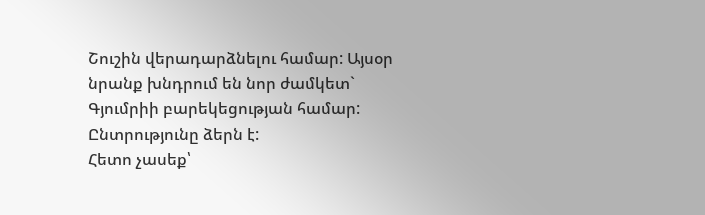Շուշին վերադարձնելու համար: Այսօր նրանք խնդրում են նոր ժամկետ` Գյումրիի բարեկեցության համար: Ընտրությունը ձերն է:
Հետո չասեք՝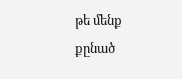թե մենք քընած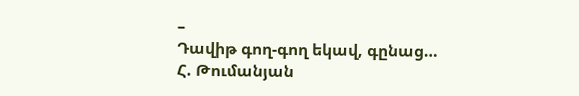–
Դավիթ գող-գող եկավ, գընաց…
Հ. Թումանյան